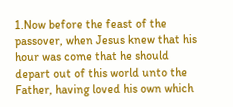1.Now before the feast of the passover, when Jesus knew that his hour was come that he should depart out of this world unto the Father, having loved his own which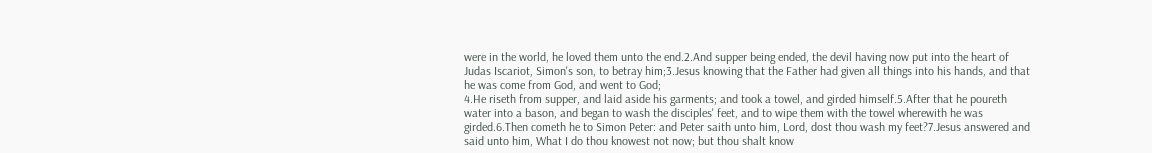were in the world, he loved them unto the end.2.And supper being ended, the devil having now put into the heart of Judas Iscariot, Simon's son, to betray him;3.Jesus knowing that the Father had given all things into his hands, and that he was come from God, and went to God;
4.He riseth from supper, and laid aside his garments; and took a towel, and girded himself.5.After that he poureth water into a bason, and began to wash the disciples' feet, and to wipe them with the towel wherewith he was girded.6.Then cometh he to Simon Peter: and Peter saith unto him, Lord, dost thou wash my feet?7.Jesus answered and said unto him, What I do thou knowest not now; but thou shalt know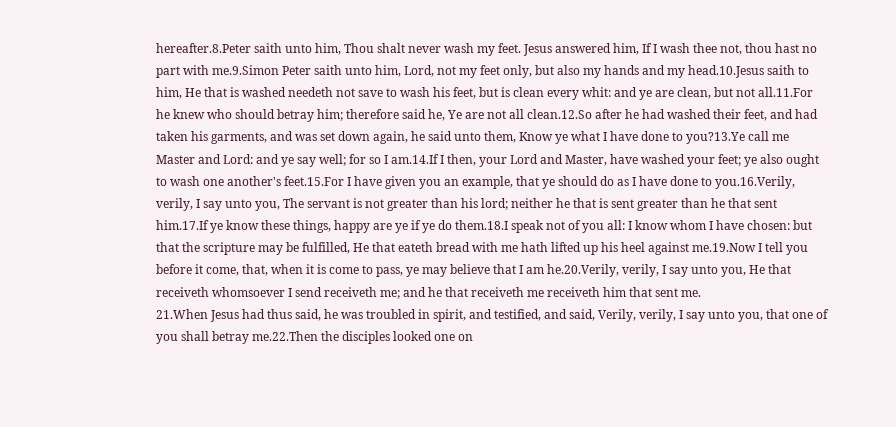hereafter.8.Peter saith unto him, Thou shalt never wash my feet. Jesus answered him, If I wash thee not, thou hast no part with me.9.Simon Peter saith unto him, Lord, not my feet only, but also my hands and my head.10.Jesus saith to him, He that is washed needeth not save to wash his feet, but is clean every whit: and ye are clean, but not all.11.For he knew who should betray him; therefore said he, Ye are not all clean.12.So after he had washed their feet, and had taken his garments, and was set down again, he said unto them, Know ye what I have done to you?13.Ye call me Master and Lord: and ye say well; for so I am.14.If I then, your Lord and Master, have washed your feet; ye also ought to wash one another's feet.15.For I have given you an example, that ye should do as I have done to you.16.Verily, verily, I say unto you, The servant is not greater than his lord; neither he that is sent greater than he that sent him.17.If ye know these things, happy are ye if ye do them.18.I speak not of you all: I know whom I have chosen: but that the scripture may be fulfilled, He that eateth bread with me hath lifted up his heel against me.19.Now I tell you before it come, that, when it is come to pass, ye may believe that I am he.20.Verily, verily, I say unto you, He that receiveth whomsoever I send receiveth me; and he that receiveth me receiveth him that sent me.
21.When Jesus had thus said, he was troubled in spirit, and testified, and said, Verily, verily, I say unto you, that one of you shall betray me.22.Then the disciples looked one on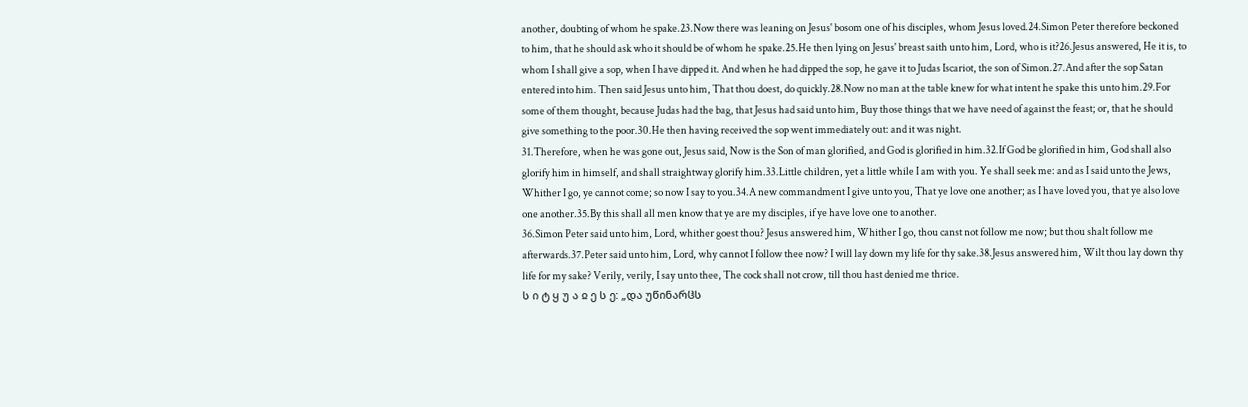another, doubting of whom he spake.23.Now there was leaning on Jesus' bosom one of his disciples, whom Jesus loved.24.Simon Peter therefore beckoned to him, that he should ask who it should be of whom he spake.25.He then lying on Jesus' breast saith unto him, Lord, who is it?26.Jesus answered, He it is, to whom I shall give a sop, when I have dipped it. And when he had dipped the sop, he gave it to Judas Iscariot, the son of Simon.27.And after the sop Satan entered into him. Then said Jesus unto him, That thou doest, do quickly.28.Now no man at the table knew for what intent he spake this unto him.29.For some of them thought, because Judas had the bag, that Jesus had said unto him, Buy those things that we have need of against the feast; or, that he should give something to the poor.30.He then having received the sop went immediately out: and it was night.
31.Therefore, when he was gone out, Jesus said, Now is the Son of man glorified, and God is glorified in him.32.If God be glorified in him, God shall also glorify him in himself, and shall straightway glorify him.33.Little children, yet a little while I am with you. Ye shall seek me: and as I said unto the Jews, Whither I go, ye cannot come; so now I say to you.34.A new commandment I give unto you, That ye love one another; as I have loved you, that ye also love one another.35.By this shall all men know that ye are my disciples, if ye have love one to another.
36.Simon Peter said unto him, Lord, whither goest thou? Jesus answered him, Whither I go, thou canst not follow me now; but thou shalt follow me afterwards.37.Peter said unto him, Lord, why cannot I follow thee now? I will lay down my life for thy sake.38.Jesus answered him, Wilt thou lay down thy life for my sake? Verily, verily, I say unto thee, The cock shall not crow, till thou hast denied me thrice.
ს ი ტ ყ უ ა ჲ ე ს ე: „და უწინარჱს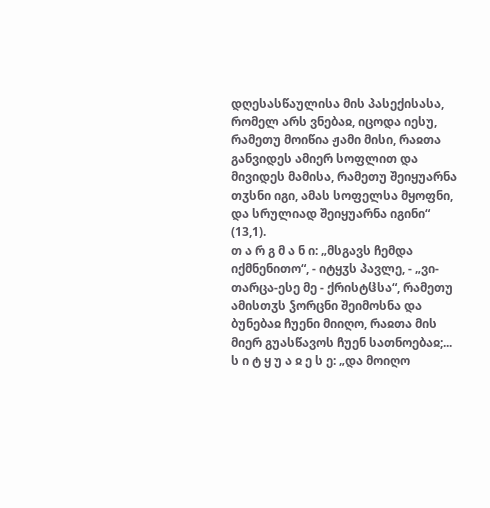დღესასწაულისა მის პასექისასა, რომელ არს ვნებაჲ, იცოდა იესუ, რამეთუ მოიწია ჟამი მისი, რაჲთა განვიდეს ამიერ სოფლით და მივიდეს მამისა, რამეთუ შეიყუარნა თჳსნი იგი, ამას სოფელსა მყოფნი, და სრულიად შეიყუარნა იგინი“ (13,1).
თ ა რ გ მ ა ნ ი: „მსგავს ჩემდა იქმნენითო“, - იტყჳს პავლე, - „ვი-თარცა-ესე მე - ქრისტჱსა“, რამეთუ ამისთჳს ჴორცნი შეიმოსნა და ბუნებაჲ ჩუენი მიიღო, რაჲთა მის მიერ გუასწავოს ჩუენ სათნოებაჲ;...
ს ი ტ ყ უ ა ჲ ე ს ე: „და მოიღო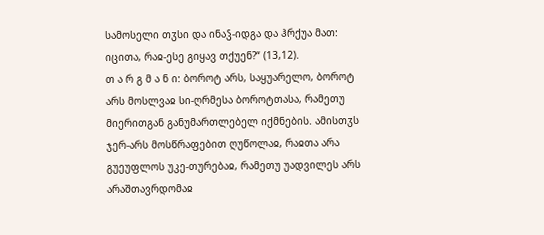სამოსელი თჳსი და ინაჴ-იდგა და ჰრქუა მათ: იცითა, რაჲ-ესე გიყავ თქუენ?“ (13,12).
თ ა რ გ მ ა ნ ი: ბოროტ არს, საყუარელო, ბოროტ არს მოსლვაჲ სი-ღრმესა ბოროტთასა, რამეთუ მიერითგან განუმართლებელ იქმნების. ამისთჳს ჯერ-არს მოსწრაფებით ღუწოლაჲ, რაჲთა არა გუეუფლოს უკე-თურებაჲ, რამეთუ უადვილეს არს არაშთავრდომაჲ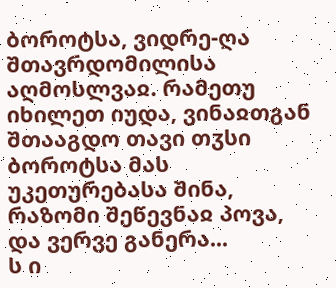ბოროტსა, ვიდრე-ღა შთავრდომილისა აღმოსლვაჲ. რამეთუ იხილეთ იუდა, ვინაჲთგან შთააგდო თავი თჳსი ბოროტსა მას უკეთურებასა შინა, რაზომი შეწევნაჲ პოვა, და ვერვე განერა...
ს ი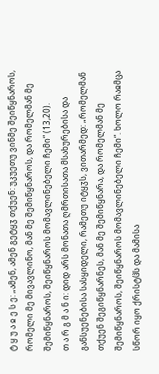ტ ყ უ ა ჲ ე ს ე: „ამენ, ამენ გეტყჳ თქუენ: უკუეთუ ვინმე შეიწყნაროს, რომელი მე მივავლინო, მან მე შემიწყნაროს, და რომელმან მე შემიწყნაროს, შეიწყნაროს მომავლინებელი ჩემი“ (13,20).
თ ა რ გ მ ა ნ ი: დიდ არს მონათა ღმრთისათა მსახურებისა და განსუენებისა სასყიდელი, რამეთუ იტყჳს, ვითარმედ: „რომელმან თქუენ შეგიწყნარნეს, მან მე შემიწყნარა, და რომელმან მე შემიწყნაროს, შეიწყნაროს მომავლინებელი ჩემი“. ხოლო რაჲმცა სწორ იყო ქრისტჱს და მამისა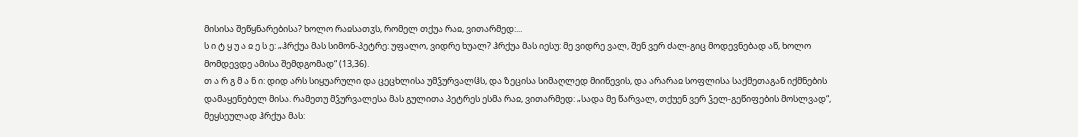მისისა შეწყნარებისა? ხოლო რაჲსათჳს, რომელ თქუა რაჲ, ვითარმედ:...
ს ი ტ ყ უ ა ჲ ე ს ე: „ჰრქუა მას სიმონ-პეტრე: უფალო, ვიდრე ხუალ? ჰრქუა მას იესუ: მე ვიდრე ვალ, შენ ვერ ძალ-გიც მოდევნებად აწ, ხოლო მომდევდე ამისა შემდგომად“ (13,36).
თ ა რ გ მ ა ნ ი: დიდ არს სიყუარული და ცეცხლისა უმჴურვალჱს, და ზეცისა სიმაღლედ მიიწევის, და არარაჲ სოფლისა საქმეთაგან იქმნების დამაყენებელ მისა. რამეთუ მჴურვალესა მას გულითა პეტრეს ესმა რაჲ, ვითარმედ: „სადა მე წარვალ, თქუენ ვერ ჴელ-გეწიფების მოსლვად“, მეყსეულად ჰრქუა მას: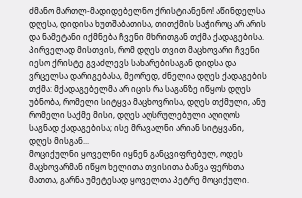ძმანო მართლ-მადიდებელნო ქრისტიანენო! აწინდელსა დღესა, დიდისა ხუთშაბათისა, თითქმის საჭიროც არ არის და ნამეტანი იქმნება ჩვენი მხრითგან თქმა ქადაგებისა. პირველად მისთვის, რომ დღეს თვით მაცხოვარი ჩვენი იესო ქრისტე გვაძლევს სახარებისაგან დიდსა და ვრცელსა დარიგებასა, მეორედ, ძნელია დღეს ქადაგების თქმა: მქადაგებელმა არ იცის რა საგანზე იწყოს დღეს უბნობა, რომელი სიტყვა მაცხოვრისა, დღეს თქმული, ანუ რომელი საქმე მისი, დღეს აღსრულებული აღიღოს საგნად ქადაგებისა; ისე მრავალნი არიან სიტყვანი, დღეს მისგან...
მოციქულნი ყოველნი იყნენ განცვიფრებულ, ოდეს მაცხოვარმან იწყო ხელითა თვისითა ბანვა ფერხთა მათთა, გარნა უმეტესად ყოველთა პეტრე მოციქული.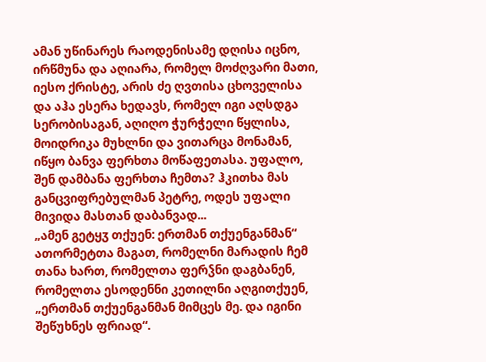ამან უწინარეს რაოდენისამე დღისა იცნო, ირწმუნა და აღიარა, რომელ მოძღვარი მათი, იესო ქრისტე, არის ძე ღვთისა ცხოველისა და აჰა ესერა ხედავს, რომელ იგი აღსდგა სერობისაგან, აღიღო ჭურჭელი წყლისა, მოიდრიკა მუხლნი და ვითარცა მონამან, იწყო ბანვა ფერხთა მოწაფეთასა. უფალო, შენ დამბანა ფერხთა ჩემთა? ჰკითხა მას განცვიფრებულმან პეტრე, ოდეს უფალი მივიდა მასთან დაბანვად...
„ამენ გეტყჳ თქუენ: ერთმან თქუენგანმან“ ათორმეტთა მაგათ, რომელნი მარადის ჩემ თანა ხართ, რომელთა ფერჴნი დაგბანენ, რომელთა ესოდენნი კეთილნი აღგითქუენ, „ერთმან თქუენგანმან მიმცეს მე. და იგინი შეწუხნეს ფრიად“.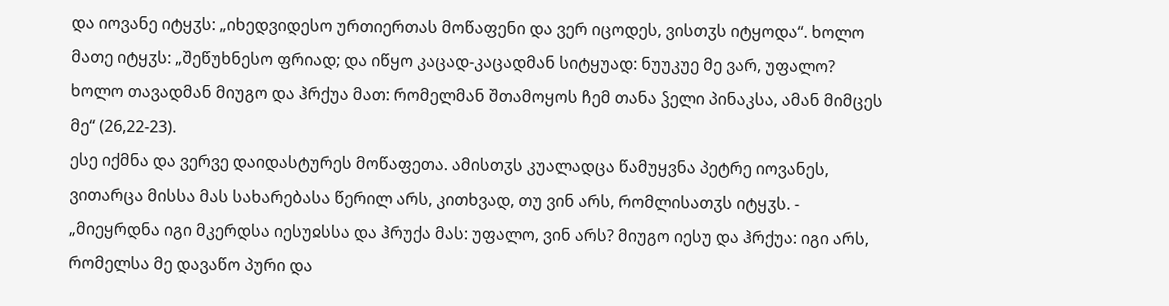და იოვანე იტყჳს: „იხედვიდესო ურთიერთას მოწაფენი და ვერ იცოდეს, ვისთჳს იტყოდა“. ხოლო მათე იტყჳს: „შეწუხნესო ფრიად; და იწყო კაცად-კაცადმან სიტყუად: ნუუკუე მე ვარ, უფალო? ხოლო თავადმან მიუგო და ჰრქუა მათ: რომელმან შთამოყოს ჩემ თანა ჴელი პინაკსა, ამან მიმცეს მე“ (26,22-23).
ესე იქმნა და ვერვე დაიდასტურეს მოწაფეთა. ამისთჳს კუალადცა წამუყვნა პეტრე იოვანეს, ვითარცა მისსა მას სახარებასა წერილ არს, კითხვად, თუ ვინ არს, რომლისათჳს იტყჳს. - „მიეყრდნა იგი მკერდსა იესუჲსსა და ჰრუქა მას: უფალო, ვინ არს? მიუგო იესუ და ჰრქუა: იგი არს, რომელსა მე დავაწო პური და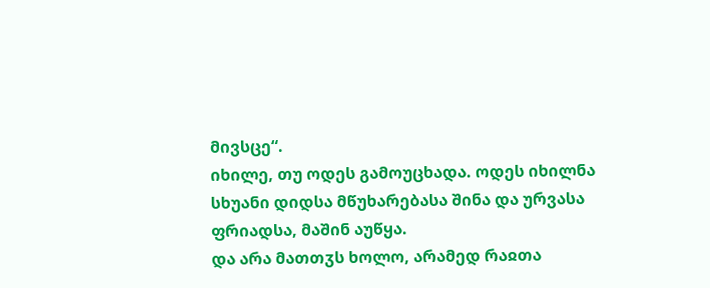მივსცე“.
იხილე, თუ ოდეს გამოუცხადა. ოდეს იხილნა სხუანი დიდსა მწუხარებასა შინა და ურვასა ფრიადსა, მაშინ აუწყა.
და არა მათთჳს ხოლო, არამედ რაჲთა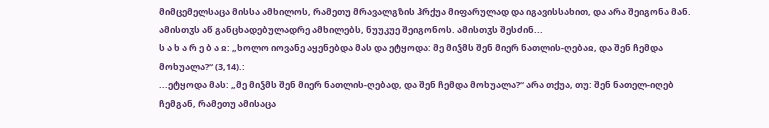მიმცემელსაცა მისსა ამხილოს, რამეთუ მრავალგზის ჰრქუა მიფარულად და იგავისსახით, და არა შეიგონა მან. ამისთჳს აწ განცხადებულადრე ამხილებს, ნუუკუე შეიგონოს. ამისთჳს შესძინ...
ს ა ხ ა რ ე ბ ა ჲ: „ხოლო იოვანე აყენებდა მას და ეტყოდა: მე მიჴმს შენ მიერ ნათლის-ღებაჲ, და შენ ჩემდა მოხუალა?“ (3,14).:
...ეტყოდა მას: „მე მიჴმს შენ მიერ ნათლის-ღებად, და შენ ჩემდა მოხუალა?“ არა თქუა, თუ: შენ ნათელ-იღებ ჩემგან, რამეთუ ამისაცა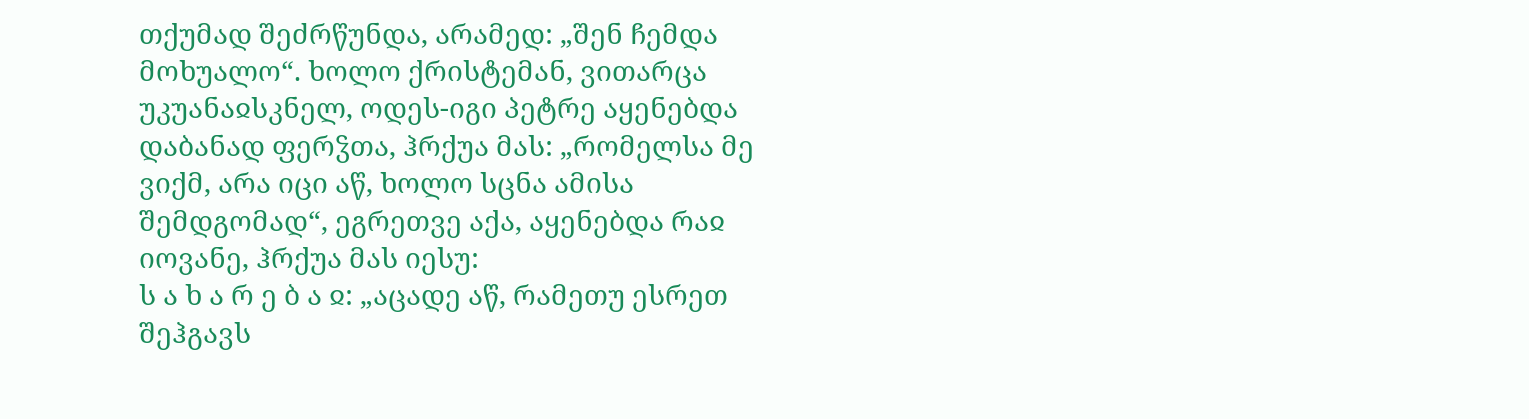თქუმად შეძრწუნდა, არამედ: „შენ ჩემდა მოხუალო“. ხოლო ქრისტემან, ვითარცა უკუანაჲსკნელ, ოდეს-იგი პეტრე აყენებდა დაბანად ფერჴთა, ჰრქუა მას: „რომელსა მე ვიქმ, არა იცი აწ, ხოლო სცნა ამისა შემდგომად“, ეგრეთვე აქა, აყენებდა რაჲ იოვანე, ჰრქუა მას იესუ:
ს ა ხ ა რ ე ბ ა ჲ: „აცადე აწ, რამეთუ ესრეთ შეჰგავს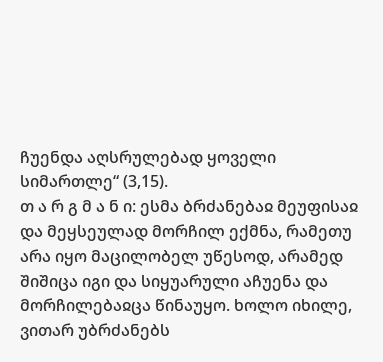ჩუენდა აღსრულებად ყოველი სიმართლე“ (3,15).
თ ა რ გ მ ა ნ ი: ესმა ბრძანებაჲ მეუფისაჲ და მეყსეულად მორჩილ ექმნა, რამეთუ არა იყო მაცილობელ უწესოდ, არამედ შიშიცა იგი და სიყუარული აჩუენა და მორჩილებაჲცა წინაუყო. ხოლო იხილე, ვითარ უბრძანებს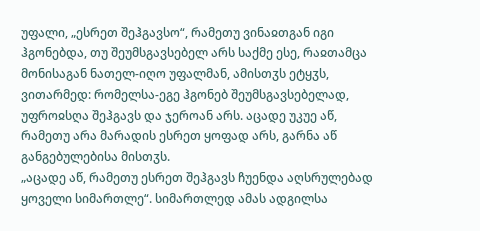უფალი, „ესრეთ შეჰგავსო“, რამეთუ ვინაჲთგან იგი ჰგონებდა, თუ შეუმსგავსებელ არს საქმე ესე, რაჲთამცა მონისაგან ნათელ-იღო უფალმან, ამისთჳს ეტყჳს, ვითარმედ: რომელსა-ეგე ჰგონებ შეუმსგავსებელად, უფროჲსღა შეჰგავს და ჯეროან არს. აცადე უკუე აწ, რამეთუ არა მარადის ესრეთ ყოფად არს, გარნა აწ განგებულებისა მისთჳს.
„აცადე აწ, რამეთუ ესრეთ შეჰგავს ჩუენდა აღსრულებად ყოველი სიმართლე“. სიმართლედ ამას ადგილსა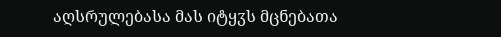აღსრულებასა მას იტყჳს მცნებათა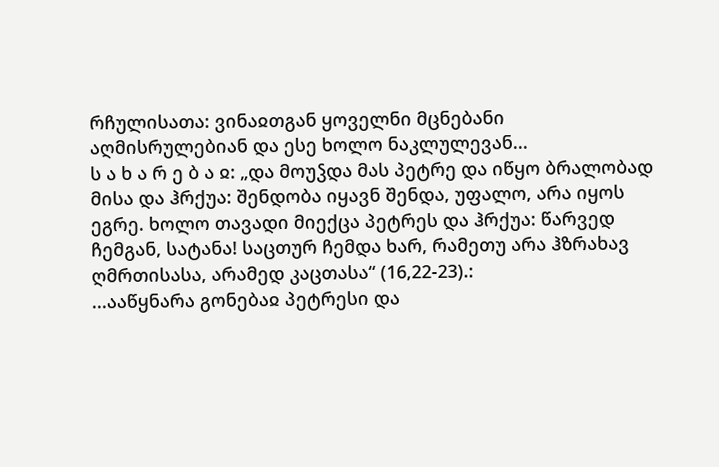რჩულისათა: ვინაჲთგან ყოველნი მცნებანი აღმისრულებიან და ესე ხოლო ნაკლულევან...
ს ა ხ ა რ ე ბ ა ჲ: „და მოუჴდა მას პეტრე და იწყო ბრალობად მისა და ჰრქუა: შენდობა იყავნ შენდა, უფალო, არა იყოს ეგრე. ხოლო თავადი მიექცა პეტრეს და ჰრქუა: წარვედ ჩემგან, სატანა! საცთურ ჩემდა ხარ, რამეთუ არა ჰზრახავ ღმრთისასა, არამედ კაცთასა“ (16,22-23).:
...ააწყნარა გონებაჲ პეტრესი და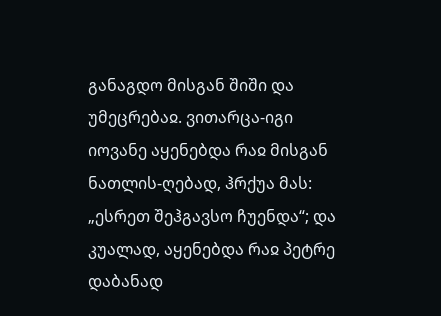განაგდო მისგან შიში და უმეცრებაჲ. ვითარცა-იგი იოვანე აყენებდა რაჲ მისგან ნათლის-ღებად, ჰრქუა მას: „ესრეთ შეჰგავსო ჩუენდა“; და კუალად, აყენებდა რაჲ პეტრე დაბანად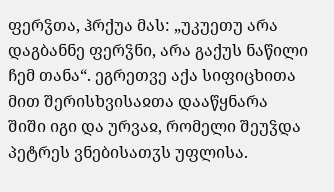ფერჴთა, ჰრქუა მას: „უკუეთუ არა დაგბანნე ფერჴნი, არა გაქუს ნაწილი ჩემ თანა“. ეგრეთვე აქა სიფიცხითა მით შერისხვისაჲთა დააწყნარა შიში იგი და ურვაჲ, რომელი შეუჴდა პეტრეს ვნებისათჳს უფლისა.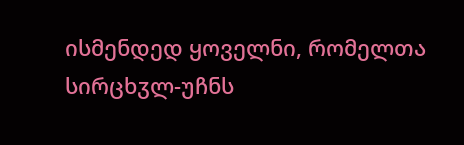ისმენდედ ყოველნი, რომელთა სირცხჳლ-უჩნს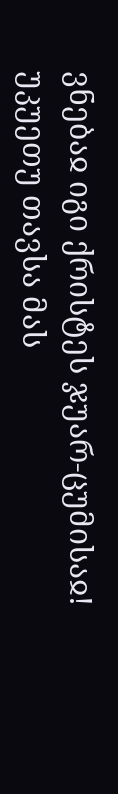ვნებაჲ იგი ქრისტეს ჯუარ-ცუმისაჲ! უკუეთუ თავსა მას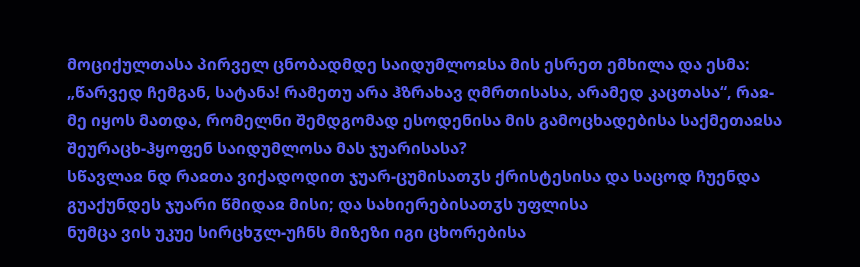მოციქულთასა პირველ ცნობადმდე საიდუმლოჲსა მის ესრეთ ემხილა და ესმა: „წარვედ ჩემგან, სატანა! რამეთუ არა ჰზრახავ ღმრთისასა, არამედ კაცთასა“, რაჲ-მე იყოს მათდა, რომელნი შემდგომად ესოდენისა მის გამოცხადებისა საქმეთაჲსა შეურაცხ-ჰყოფენ საიდუმლოსა მას ჯუარისასა?
სწავლაჲ ნდ რაჲთა ვიქადოდით ჯუარ-ცუმისათჳს ქრისტესისა და საცოდ ჩუენდა გუაქუნდეს ჯუარი წმიდაჲ მისი; და სახიერებისათჳს უფლისა
ნუმცა ვის უკუე სირცხჳლ-უჩნს მიზეზი იგი ცხორებისა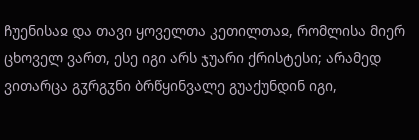ჩუენისაჲ და თავი ყოველთა კეთილთაჲ, რომლისა მიერ ცხოველ ვართ, ესე იგი არს ჯუარი ქრისტესი; არამედ ვითარცა გჳრგჳნი ბრწყინვალე გუაქუნდინ იგი,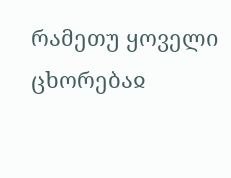რამეთუ ყოველი ცხორებაჲ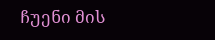ჩუენი მის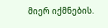მიერ იქმნების.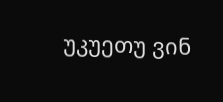უკუეთუ ვინ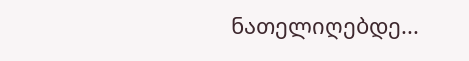ნათელიღებდე...